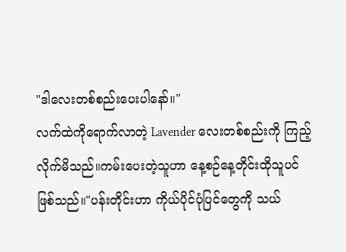"ဒါလေးတစ်စည်းပေးပါနော်။"
လက်ထဲကိုရောက်လာတဲ့ Lavender လေးတစ်စည်းကို ကြည့်လိုက်မိသည်။ကမ်းပေးတဲ့သူဟာ နေ့စဉ်နေ့တိုင်းထိုသူပင်ဖြစ်သည်။"ပန်းတိုင်းဟာ ကိုယ်ပိုင်ပုံပြင်တွေကို သယ်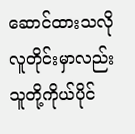ဆောင်ထားသလို လူတိုင်းမှာလည်းသူတို့ကိုယ်ပိုင်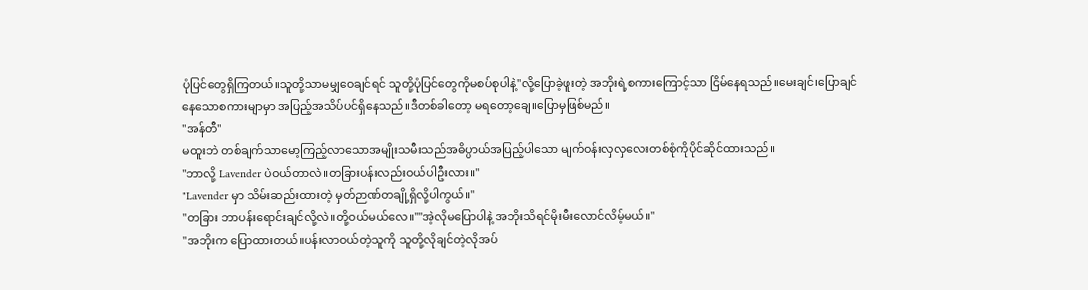ပုံပြင်တွေရှိကြတယ်။သူတို့သာမမျှဝေချင်ရင် သူတို့ပုံပြင်တွေကိုမစပ်စုပါနဲ့"လို့ပြောခဲ့ဖူးတဲ့ အဘိုးရဲ့စကားကြောင့်သာ ငြိမ်နေရသည်။မေးချင်၊ပြောချင်နေသောစကားမျာမှာ အပြည့်အသိပ်ပင်ရှိနေသည်။ဒီတစ်ခါတော့ မရတော့ချေ။ပြောမှဖြစ်မည်။
"အန်တီ"
မထူးဘဲ တစ်ချက်သာမော့ကြည့်လာသောအမျိုးသမီးသည်အဓိပ္ပာယ်အပြည့်ပါသော မျက်ဝန်းလှလှလေးတစ်စုံကိုပိုင်ဆိုင်ထားသည်။
"ဘာလို့ Lavender ပဲဝယ်တာလဲ။တခြားပန်းလည်းဝယ်ပါဦးလား။"
"Lavender မှာ သိမ်းဆည်းထားတဲ့ မှတ်ဉာဏ်တချို့ရှိလို့ပါကွယ်။"
"တခြား ဘာပန်းရောင်းချင်လို့လဲ။တို့ဝယ်မယ်လေ။""အဲ့လိုမပြောပါနဲ့ အဘိုးသိရင်မိုးမီးလောင်လိမ့်မယ်။"
"အဘိုးက ပြောထားတယ်။ပန်းလာဝယ်တဲ့သူကို သူတို့လိုချင်တဲ့လိုအပ်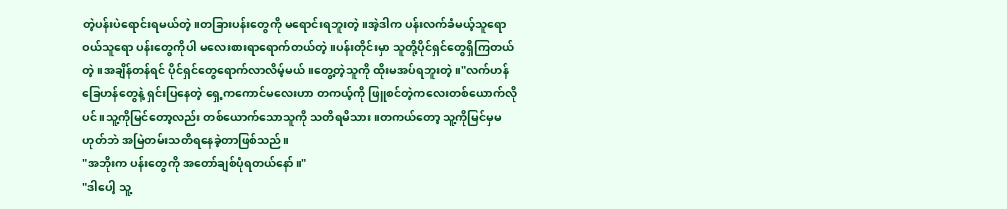တဲ့ပန်းပဲရောင်းရမယ်တဲ့။တခြားပန်းတွေကို မရောင်းရဘူးတဲ့။အဲ့ဒါက ပန်းလက်ခံမယ့်သူရော ဝယ်သူရော ပန်းတွေကိုပါ မလေးစားရာရောက်တယ်တဲ့။ပန်းတိုင်းမှာ သူတို့ပိုင်ရှင်တွေရှိကြတယ်တဲ့။အချိန်တန်ရင် ပိုင်ရှင်တွေရောက်လာလိမ့်မယ်။တွေ့တဲ့သူကို ထိုးမအပ်ရဘူးတဲ့။"လက်ဟန်ခြေဟန်တွေနဲ့ ရှင်းပြနေတဲ့ ရှေ့ကကောင်မလေးဟာ တကယ့်ကို ဖြူစင်တဲ့ကလေးတစ်ယောက်လိုပင်။သူ့ကိုမြင်တော့လည်း တစ်ယောက်သောသူကို သတိရမိသား။တကယ်တော့ သူ့ကိုမြင်မှမဟုတ်ဘဲ အမြဲတမ်းသတိရနေခဲ့တာဖြစ်သည်။
"အဘိုးက ပန်းတွေကို အတော်ချစ်ပုံရတယ်နော်။"
"ဒါပေါ့ သူ့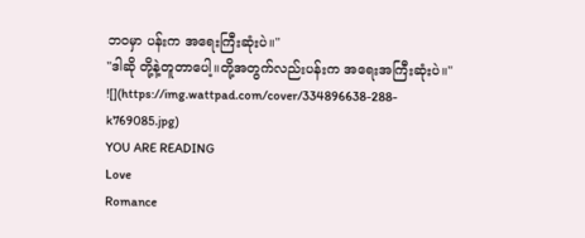ဘဝမှာ ပန်းက အရေးကြီးဆုံးပဲ။"
"ဒါဆို တို့နဲ့တူတာပေါ့။တို့အတွက်လည်းပန်းက အရေးအကြီးဆုံးပဲ။"
![](https://img.wattpad.com/cover/334896638-288-k769085.jpg)
YOU ARE READING
Love
Romance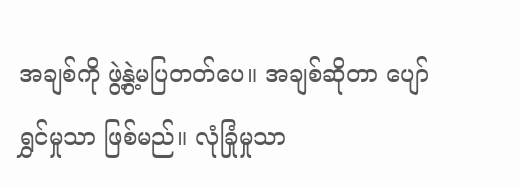အချစ်ကို ဖွဲ့နွဲ့မပြတတ်ပေ။ အချစ်ဆိုတာ ပျော်ရွှင်မှုသာ ဖြစ်မည်။ လုံခြုံမှုသာ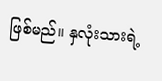ဖြစ်မည်။ နှလုံးသားရဲ့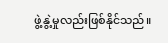ဖွဲ့နွဲ့မှုလည်းဖြစ်နိုင်သည်။